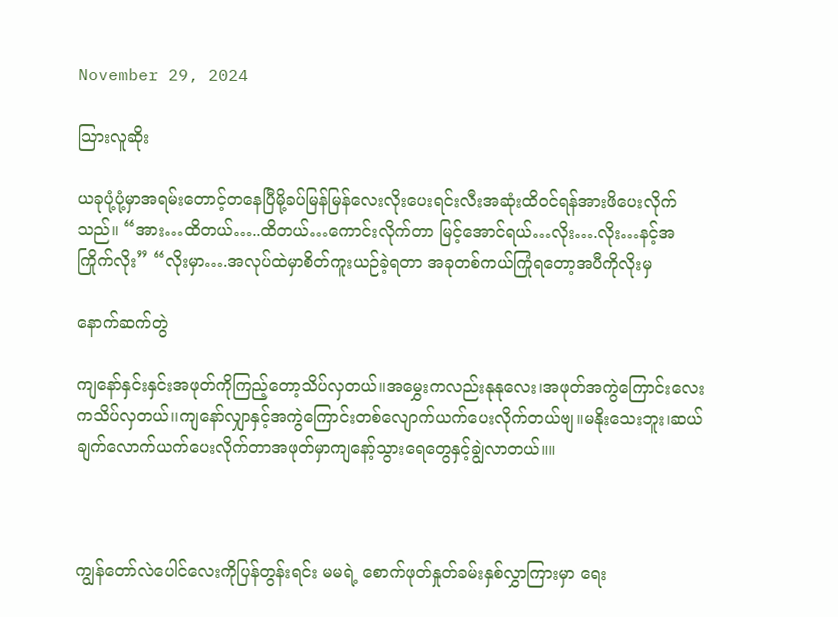November 29, 2024

သြားလူဆိုး

ယခုပုံ့ပုံ့မှာအရမ်းတောင့်တနေပြီမို့ခပ်မြန်မြန်လေးလိုးပေးရင်းလီးအဆုံးထိဝင်ရန်အားဖိပေးလိုက်သည်။ “အား…ထိတယ်…..ထိတယ်…ကောင်းလိုက်တာ မြင့်အောင်ရယ်…လိုး….လိုး…နင့်အကြိုက်လိုး” “လိုးမှာ….အလုပ်ထဲမှာစိတ်ကူးယဉ်ခဲ့ရတာ အခုတစ်ကယ်ကြုံရတော့အပီကိုလိုးမှ

နောက်ဆက်တွဲ

ကျနော်နှင်းနှင်းအဖုတ်ကိုကြည့်တော့သိပ်လှတယ်။အမွှေးကလည်းနုနုလေး၊အဖုတ်အကွဲကြောင်းလေးကသိပ်လှတယ်၊၊ကျနော်လျှာနှင့်အကွဲကြောင်းတစ်လျောက်ယက်ပေးလိုက်တယ်ဗျ။မနိုးသေးဘူး၊ဆယ်ချက်လောက်ယက်ပေးလိုက်တာအဖုတ်မှာကျနော့်သွားရေတွေနှင့်ချွဲလာတယ်။။



ကျွန်တော်လဲပေါင်လေးကိုပြန်တွန်းရင်း မမရဲ့ စောက်ဖုတ်နှုတ်ခမ်းနှစ်လွှာကြားမှာ ရေး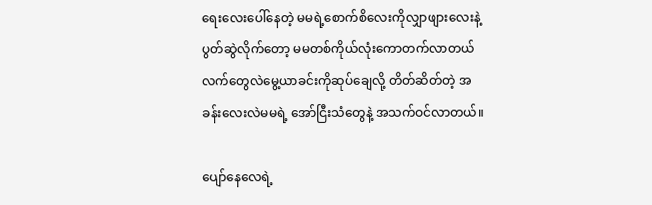ရေးလေးပေါ်နေတဲ့ မမရဲ့စောက်စိလေးကိုလျှာဖျားလေးနဲ့ပွတ်ဆွဲလိုက်တော့ မမတစ်ကိုယ်လုံးကောတက်လာတယ် လက်တွေလဲမွေ့ယာခင်းကိုဆုပ်ချေလို့ တိတ်ဆိတ်တဲ့ အခန်းလေးလဲမမရဲ့ အော်ငြီးသံတွေနဲ့ အသက်ဝင်လာတယ်။

ပျော်နေလေရဲ့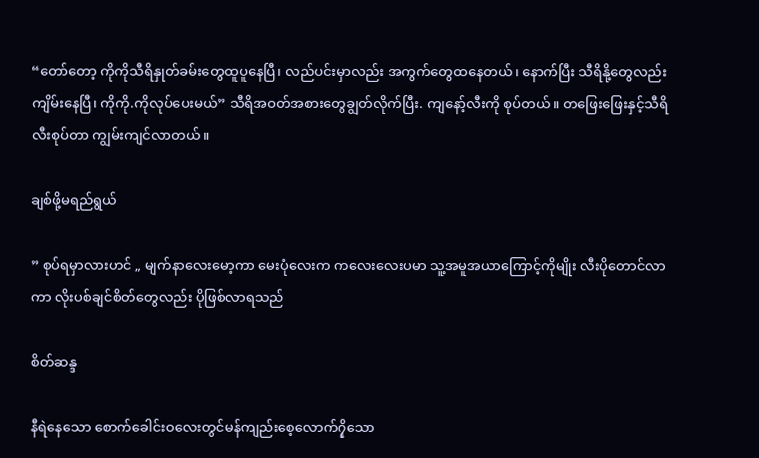“တော်တော့ ကိုကိုသီရိနှုတ်ခမ်းတွေထူပူနေပြီ၊ လည်ပင်းမှာလည်း အကွက်တွေထနေတယ်၊ နောက်ပြီး သီရိနို့တွေလည်း ကျိမ်းနေပြီ၊ ကိုကို.ကိုလုပ်ပေးမယ်” သီရိအဝတ်အစားတွေချွတ်လိုက်ပြီး. ကျနော့်လီးကို စုပ်တယ်။ တဖြေးဖြေးနှင့်သီရိလီးစုပ်တာ ကျွမ်းကျင်လာတယ်။

ချစ်ဖို့မရည်ရွယ်

” စုပ်ရမှာလားဟင် „ မျက်နာလေးမော့ကာ မေးပုံလေးက ကလေးလေးပမာ သူ့အမူအယာကြောင့်ကိုမျိုး လီးပိုတောင်လာကာ လိုးပစ်ချင်စိတ်တွေလည်း ပိုဖြစ်လာရသည်

စိတ်ဆန္ဒ

နီရဲနေသော စောက်ခေါင်းဝလေးတွင်မန်ကျည်းစေ့လောက်၇ှိသော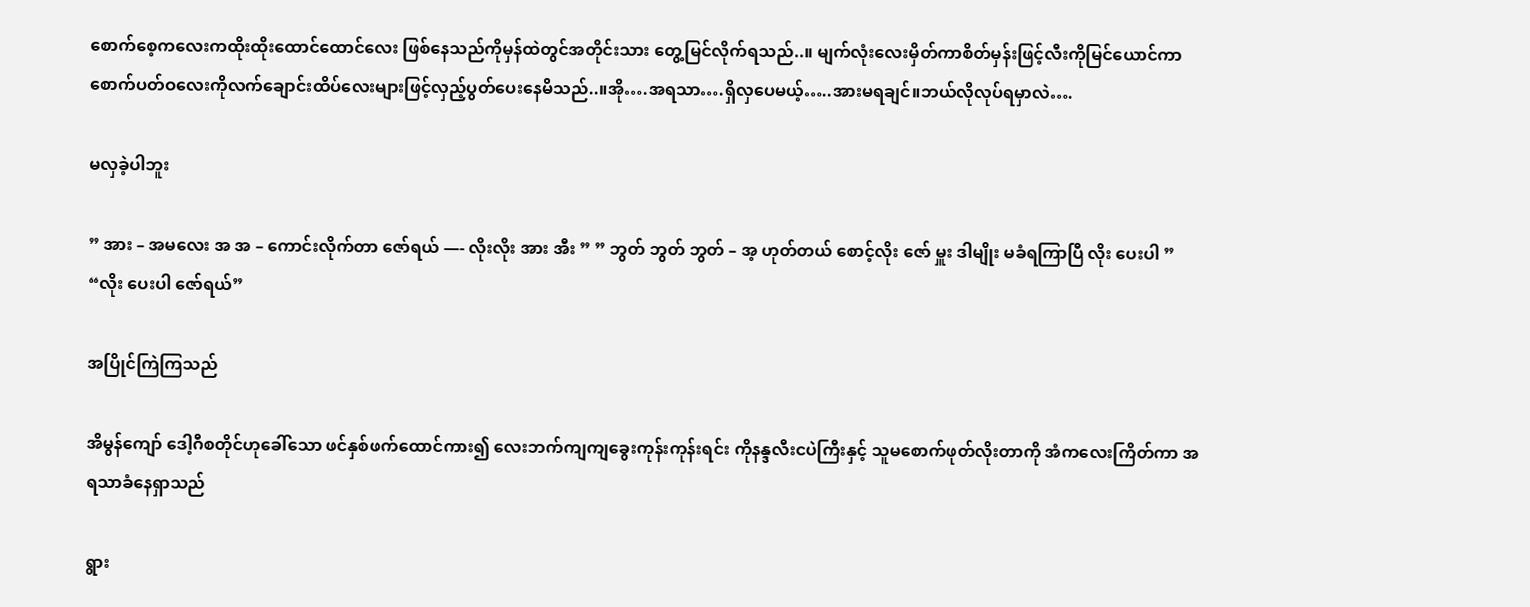စောက်စေ့ကလေးကထိုးထိုးထောင်ထောင်လေး ဖြစ်နေသည်ကိုမှန်ထဲတွင်အတိုင်းသား တွေ့မြင်လိုက်ရသည်..။ မျက်လုံးလေးမှိတ်ကာစိတ်မှန်းဖြင့်လီးကိုမြင်ယောင်ကာစောက်ပတ်ဝလေးကိုလက်ချောင်းထိပ်လေးများဖြင့်လှည့်ပွတ်ပေးနေမိသည်..။အို….အရသာ….ရှိလှပေမယ့်…..အားမရချင်။ဘယ်လိုလုပ်ရမှာလဲ….

မလှခဲ့ပါဘူး

” အား – အမလေး အ အ – ကောင်းလိုက်တာ ဇော်ရယ် —- လိုးလိုး အား အီး ” ” ဘွတ် ဘွတ် ဘွတ် – အ့ ဟုတ်တယ် စောင့်လိုး ဇော် မှူး ဒါမျိုး မခံရကြာပြီ လိုး ပေးပါ ” “လိုး ပေးပါ ဇော်ရယ်”

အပြိုင်ကြဲကြသည်

အိမွန်ကျော် ဒေါ့ဂီစတိုင်ဟုခေါ်သော ဖင်နှစ်ဖက်ထောင်ကား၍ လေးဘက်ကျကျခွေးကုန်းကုန်းရင်း ကိုနန္ဒလီးငပဲကြီးနှင့် သူမစောက်ဖုတ်လိုးတာကို အံကလေးကြိတ်ကာ အရသာခံနေရှာသည်

ရွား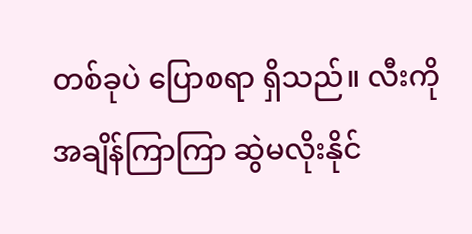တစ်ခုပဲ ပြောစရာ ရှိသည်။ လီးကို အချိန်ကြာကြာ ဆွဲမလိုးနိုင်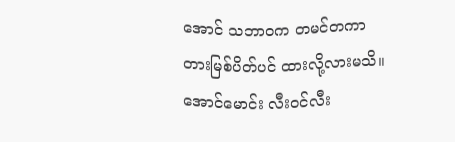အောင် သဘာဝက တမင်တကာ တားမြစ်ပိတ်ပင် ထားလို့လားမသိ။ အောင်မောင်း လီးဝင်လီး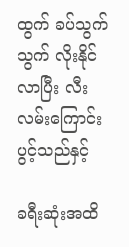ထွက် ခပ်သွက်သွက် လိုးနိုင်လာပြီး လီးလမ်းကြောင်းပွင့်သည်နှင့်

ခရီးဆုံးအထိ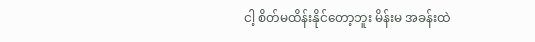ငါ့ စိတ်မထိန်းနိုင်တော့ဘူး မိန်းမ အခန်းထဲ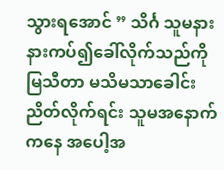သွားရအောင် ” သိင်္ဂ သူမနားနားကပ်၍ခေါ်လိုက်သည်ကို မြသီတာ မသိမသာခေါင်းညိတ်လိုက်ရင်း သူမအနောက်ကနေ အပေါ့အ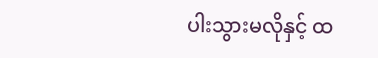ပါးသွားမလိုနှင့် ထ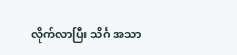လိုက်လာပြီး သိင်္ဂ အသာ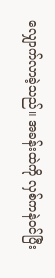လျှောက်လာခဲ့သည်။ အခန်းထဲကို လှစ်ကနဲဝင်ပြီး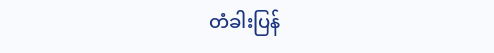တံခါးပြန်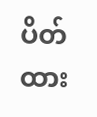ပိတ်ထား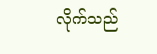လိုက်သည်